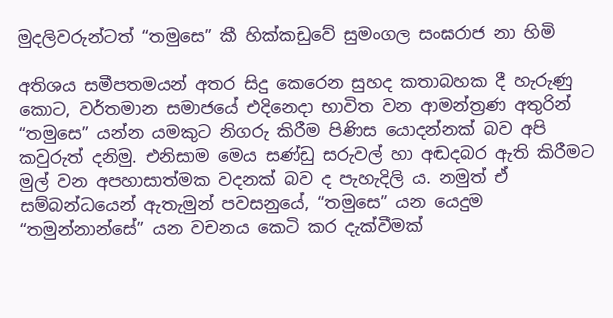මුදලිවරුන්ටත් “තමුසෙ” කී හික්කඩුවේ සුමංගල සංඝරාජ නා හිමි

අතිශය සමීපතමයන් අතර සිදු කෙරෙන සුහද කතාබහක දී හැරුණු කොට, වර්තමාන සමාජයේ එදිනෙදා භාවිත වන ආමන්ත්‍රණ අතුරින් “තමුසෙ” යන්න යමකුට නිගරු කිරීම පිණිස යොදන්නක් බව අපි කවුරුත් දනිමු. එනිසාම මෙය සණ්ඩු සරුවල් හා අඬදබර ඇති කිරීමට මුල් වන අපහාසාත්මක වදනක් බව ද පැහැදිලි ය. නමුත් ඒ සම්බන්ධයෙන් ඇතැමුන් පවසනුයේ, “තමුසෙ” යන යෙදුම “තමුන්නාන්සේ” යන වචනය කෙටි කර දැක්වීමක්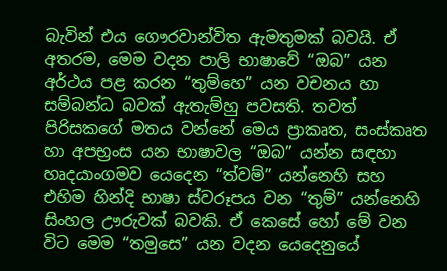බැවින් එය ගෞරවාන්විත ඇමතුමක් බවයි. ඒ අතරම, මෙම වදන පාලි භාෂාවේ “ඔබ” යන අර්ථය පළ කරන “තුම්හෙ” යන වචනය හා සම්බන්ධ බවක් ඇතැම්හු පවසති. තවත් පිරිසකගේ මතය වන්නේ මෙය ප්‍රාකෘත, සංස්කෘත හා අපභ්‍රංස යන භාෂාවල “ඔබ” යන්න සඳහා හෘදයාංගමව යෙදෙන “ත්වම්” යන්නෙහි සහ එහිම හින්දි භාෂා ස්වරූපය වන “තුම්” යන්නෙහි සිංහල ඌරුවක් බවකි. ඒ කෙසේ හෝ මේ වන විට මෙම “තමුසෙ” යන වදන යෙදෙනුයේ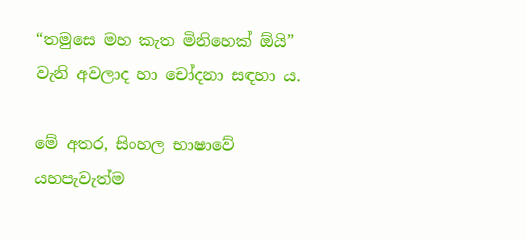“තමුසෙ මහ කැත මිනිහෙක් ඕයි” වැනි අවලාද හා චෝදනා සඳහා ය.

මේ අතර, සිංහල භාෂාවේ යහපැවැත්ම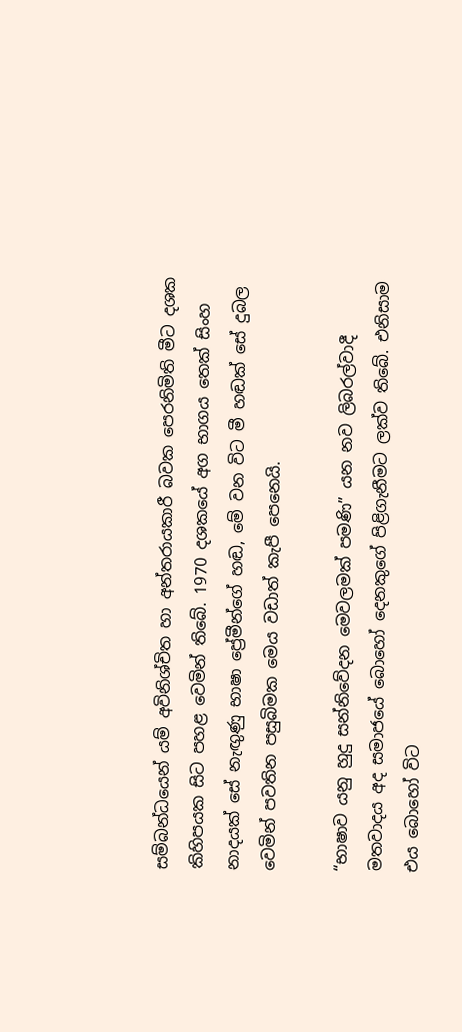සම්බන්ධයෙන් යම් අවිනිශ්චිත හා අන්තරායකාරී බවක පෙරනිමිති මීට දශක කිහිපයක සිට පහළ වෙමින් තිබේ. 1970 දශකයේ අග භාගය තෙක් සිංහ නාදයක් සේ නැඟුණු භාෂා ප්‍රේමීන්ගේ හඬ, මේ වන විට මී හඬක් සේ දුබල වෙමින් පවතින පසුබිමක මෙය වඩාත් කැපී පෙනෙයි.

“භාෂාව යනු හුදු සන්නිවේදන මෙවලමක් පමණි” යන නව ලිබරල්වාදී මතවාදය අද සමාජයේ බොහෝ දෙනකුගේ පිළිගැනීමට ලක්ව තිබේ. එනිසාම එය බොහෝ විට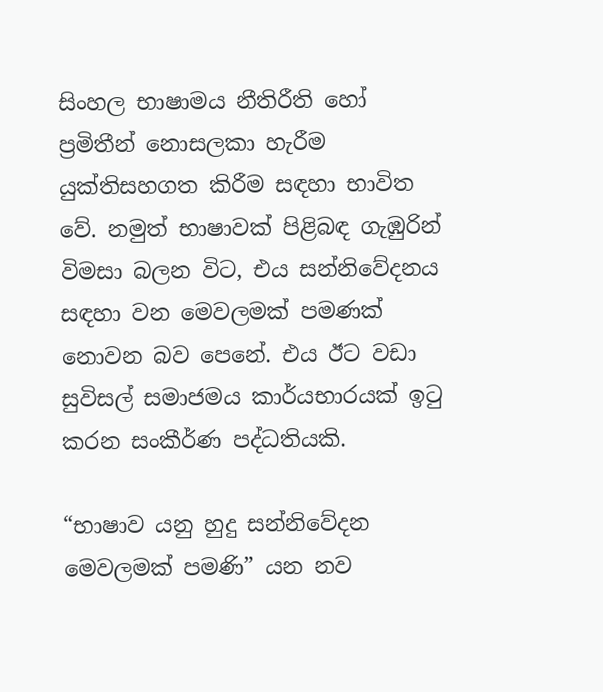සිංහල භාෂාමය නීතිරීති හෝ ප්‍රමිතීන් නොසලකා හැරීම යුක්තිසහගත කිරීම සඳහා භාවිත වේ. නමුත් භාෂාවක් පිළිබඳ ගැඹුරින් විමසා බලන විට, එය සන්නිවේදනය සඳහා වන මෙවලමක් පමණක් නොවන බව පෙනේ. එය ඊට වඩා සුවිසල් සමාජමය කාර්යභාරයක් ඉටු කරන සංකීර්ණ පද්ධතියකි.

“භාෂාව යනු හුදු සන්නිවේදන මෙවලමක් පමණි” යන නව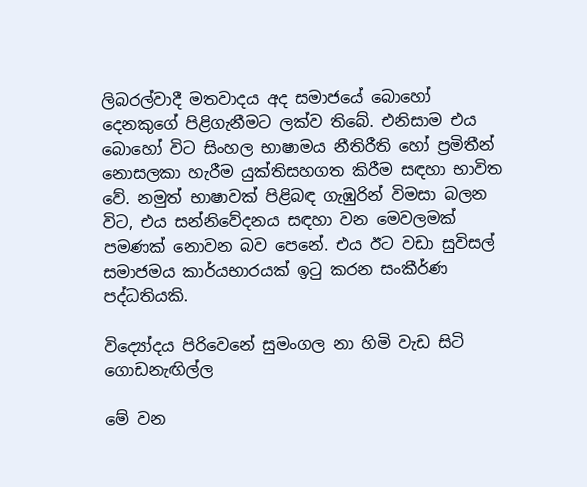ලිබරල්වාදී මතවාදය අද සමාජයේ බොහෝ දෙනකුගේ පිළිගැනීමට ලක්ව තිබේ. එනිසාම එය බොහෝ විට සිංහල භාෂාමය නීතිරීති හෝ ප්‍රමිතීන් නොසලකා හැරීම යුක්තිසහගත කිරීම සඳහා භාවිත වේ. නමුත් භාෂාවක් පිළිබඳ ගැඹුරින් විමසා බලන විට, එය සන්නිවේදනය සඳහා වන මෙවලමක් පමණක් නොවන බව පෙනේ. එය ඊට වඩා සුවිසල් සමාජමය කාර්යභාරයක් ඉටු කරන සංකීර්ණ පද්ධතියකි.

විද්‍යෝදය පිරිවෙනේ සුමංගල නා හිමි වැඩ සිටි ගොඩනැඟිල්ල

මේ වන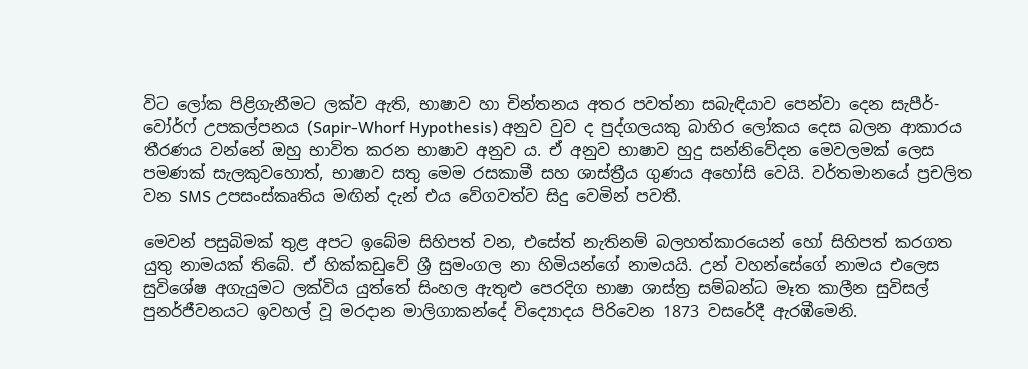විට ලෝක පිළිගැනීමට ලක්ව ඇති, භාෂාව හා චින්තනය අතර පවත්නා සබැඳියාව පෙන්වා දෙන සැපීර්-වෝර්ෆ් උපකල්පනය (Sapir-Whorf Hypothesis) අනුව වුව ද පුද්ගලයකු බාහිර ලෝකය දෙස බලන ආකාරය තීරණය වන්නේ ඔහු භාවිත කරන භාෂාව අනුව ය. ඒ අනුව භාෂාව හුදු සන්නිවේදන මෙවලමක් ලෙස පමණක් සැලකුවහොත්, භාෂාව සතු මෙම රසකාමී සහ ශාස්ත්‍රීය ගුණය අහෝසි වෙයි. වර්තමානයේ ප්‍රචලිත වන SMS උපසංස්කෘතිය මඟින් දැන් එය වේගවත්ව සිදු වෙමින් පවතී.

මෙවන් පසුබිමක් තුළ අපට ඉබේම සිහිපත් වන, එසේත් නැතිනම් බලහත්කාරයෙන් හෝ සිහිපත් කරගත යුතු නාමයක් තිබේ. ඒ හික්කඩුවේ ශ්‍රී සුමංගල නා හිමියන්ගේ නාමයයි. උන් වහන්සේගේ නාමය එලෙස සුවිශේෂ අගැයුමට ලක්විය යුත්තේ සිංහල ඇතුළු පෙරදිග භාෂා ශාස්ත්‍ර සම්බන්ධ මෑත කාලීන සුවිසල් පුනර්ජීවනයට ඉවහල් වූ මරදාන මාලිගාකන්දේ විද්‍යොදය පිරිවෙන 1873 වසරේදී ඇරඹීමෙනි.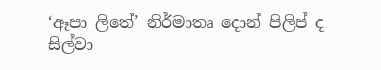‘ඈපා ලිතේ’ නිර්මාතෘ දොන් පිලිප් ද සිල්වා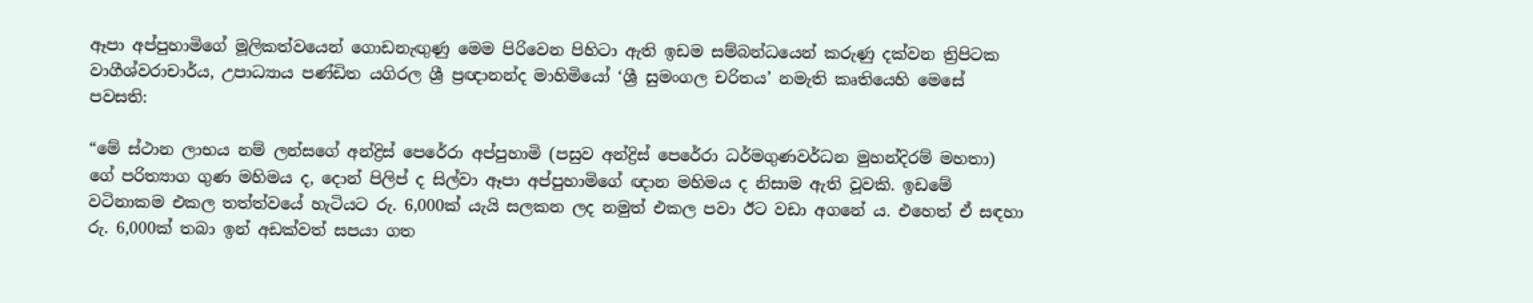ඈපා අප්පුහාමිගේ මූලිකත්වයෙන් ගොඩනැඟුණු මෙම පිරිවෙන පිහිටා ඇති ඉඩම සම්බන්ධයෙන් කරුණු දක්වන ත්‍රිපිටක වාගීශ්වරාචාර්ය, උපාධ්‍යාය පණ්ඩිත යගිරල ශ්‍රී ප්‍රඥානන්ද මාහිමියෝ ‘ශ්‍රී සුමංගල චරිතය’ නමැති කෘතියෙහි මෙසේ පවසති:

“මේ ස්ථාන ලාභය නම් ලන්සගේ අන්ද්‍රිස් පෙරේරා අප්පුහාමි (පසුව අන්ද්‍රිස් පෙරේරා ධර්මගුණවර්ධන මුහන්දිරම් මහතා) ගේ පරිත්‍යාග ගුණ මහිමය ද, දොන් පිලිප් ද සිල්වා ඈපා අප්පුහාමිගේ ඥාන මහිමය ද නිසාම ඇති වූවකි. ඉඩමේ වටිනාකම එකල තත්ත්වයේ හැටියට රු. 6,000ක් යැයි සලකන ලද නමුත් එකල පවා ඊට වඩා අගනේ ය. එහෙත් ඒ සඳහා රු. 6,000ක් තබා ඉන් අඩක්වත් සපයා ගත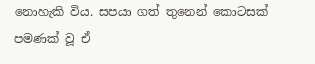නොහැකි විය. සපයා ගත් තුනෙන් කොටසක් පමණක් වූ ඒ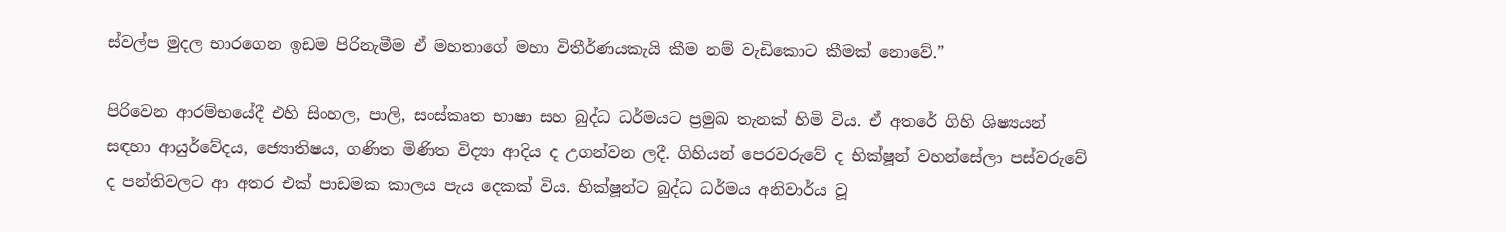ස්වල්ප මුදල භාරගෙන ඉඩම පිරිනැමීම ඒ මහතාගේ මහා විතීර්ණයකැයි කීම නම් වැඩිකොට කීමක් නොවේ.”

පිරිවෙන ආරම්භයේදී එහි සිංහල, පාලි, සංස්කෘත භාෂා සහ බුද්ධ ධර්මයට ප්‍රමුඛ තැනක් හිමි විය. ඒ අතරේ ගිහි ශිෂ්‍යයන් සඳහා ආයුර්වේදය, ජ්‍යොතිෂය, ගණිත මිණිත විද්‍යා ආදිය ද උගන්වන ලදී. ගිහියන් පෙරවරුවේ ද භික්ෂූන් වහන්සේලා පස්වරුවේ ද පන්තිවලට ආ අතර එක් පාඩමක කාලය පැය දෙකක් විය. භික්ෂූන්ට බුද්ධ ධර්මය අනිවාර්ය වූ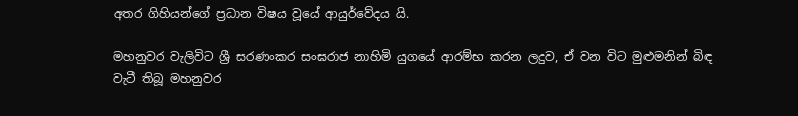අතර ගිහියන්ගේ ප්‍රධාන විෂය වූයේ ආයුර්වේදය යි.

මහනුවර වැලිවිට ශ්‍රී සරණංකර සංඝරාජ නාහිමි යුගයේ ආරම්භ කරන ලදුව, ඒ වන විට මුළුමනින් බිඳ වැටී තිබූ මහනුවර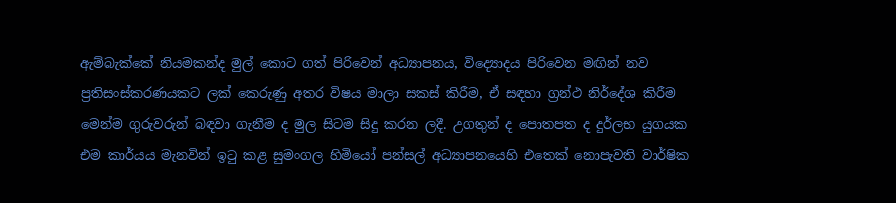ඇම්බැක්කේ නියමකන්ද මුල් කොට ගත් පිරිවෙන් අධ්‍යාපනය, විද්‍යොදය පිරිවෙන මඟින් නව ප්‍රතිසංස්කරණයකට ලක් කෙරුණු අතර විෂය මාලා සකස් කිරීම, ඒ සඳහා ග්‍රන්ථ නිර්දේශ කිරීම මෙන්ම ගුරුවරුන් බඳවා ගැනීම ද මුල සිටම සිදු කරන ලදී. උගතුන් ද පොතපත ද දුර්ලභ යුගයක එම කාර්යය මැනවින් ඉටු කළ සුමංගල හිමියෝ පන්සල් අධ්‍යාපනයෙහි එතෙක් නොපැවති වාර්ෂික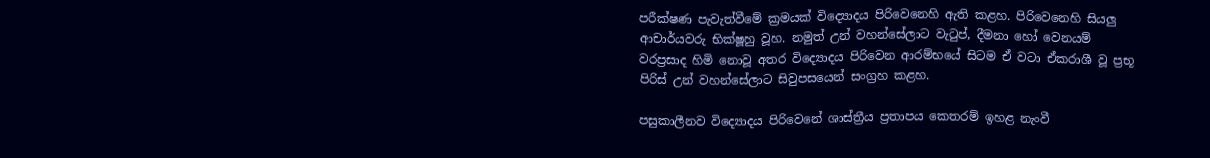පරීක්ෂණ පැවැත්වීමේ ක්‍රමයක් විද්‍යොදය පිරිවෙනෙහි ඇති කළහ. පිරිවෙනෙහි සියලු ආචාර්යවරු භික්ෂූහු වූහ. නමුත් උන් වහන්සේලාට වැටුප්, දීමනා හෝ වෙනයම් වරප්‍රසාද හිමි නොවූ අතර විද්‍යොදය පිරිවෙන ආරම්භයේ සිටම ඒ වටා ඒකරාශී වූ ප්‍රභූ පිරිස් උන් වහන්සේලාට සිවුපසයෙන් සංග්‍රහ කළහ.

පසුකාලීනව විද්‍යොදය පිරිවෙනේ ශාස්ත්‍රීය ප්‍රතාපය කෙතරම් ඉහළ නැංවී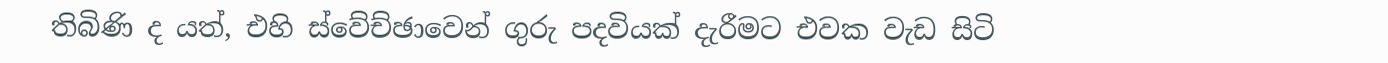තිබිණි ද යත්, එහි ස්වේච්ඡාවෙන් ගුරු පදවියක් දැරීමට එවක වැඩ සිටි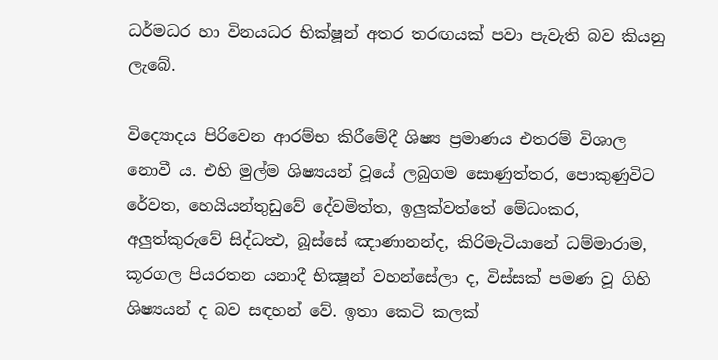ධර්මධර හා විනයධර භික්ෂූන් අතර තරඟයක් පවා පැවැති බව කියනු ලැබේ.

විද්‍යොදය පිරිවෙන ආරම්භ කිරීමේදී ශිෂ්‍ය ප්‍රමාණය එතරම් විශාල නොවී ය. එහි මුල්ම ශිෂ්‍යයන් වූයේ ලබුගම සොණුත්තර, පොකුණුවිට රේවත, හෙයියන්තුඩුවේ දේවමිත්ත, ඉලුක්වත්තේ මේධංකර, අලුත්කුරුවේ සිද්ධත්‍ථ, බූස්සේ ඤාණානන්ද, කිරිමැටියානේ ධම්මාරාම, කූරගල පියරතන යනාදී භික්‍ෂූන් වහන්සේලා ද, විස්සක් පමණ වූ ගිහි ශිෂ්‍යයන් ද බව සඳහන් වේ. ඉතා කෙටි කලක්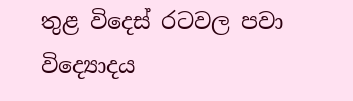තුළ විදෙස් රටවල පවා විද්‍යොදය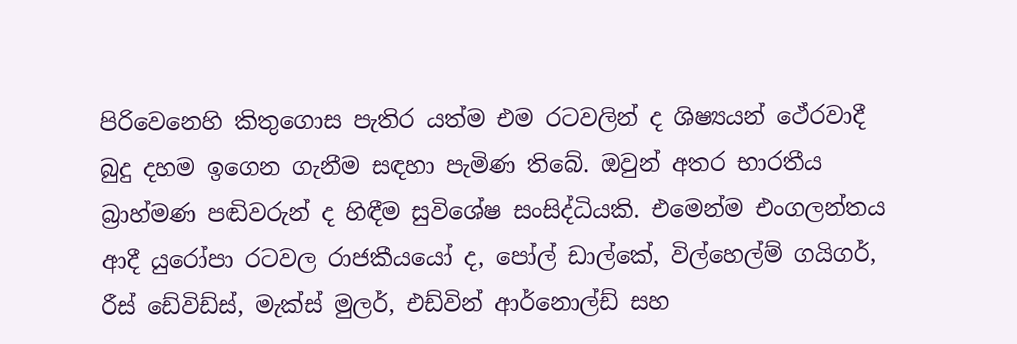පිරිවෙනෙහි කිතුගොස පැතිර යත්ම එම රටවලින් ද ශිෂ්‍යයන් ථේරවාදී බුදු දහම ඉගෙන ගැනීම සඳහා පැමිණ තිබේ. ඔවුන් අතර භාරතීය බ්‍රාහ්මණ පඬිවරුන් ද හිඳීම සුවිශේෂ සංසිද්ධියකි. එමෙන්ම එංගලන්තය ආදී යුරෝපා රටවල රාජකීයයෝ ද, පෝල් ඩාල්කේ, විල්හෙල්ම් ගයිගර්, රීස් ඩේවිඩ්ස්, මැක්ස් මුලර්, එඩ්වින් ආර්නොල්ඩ් සහ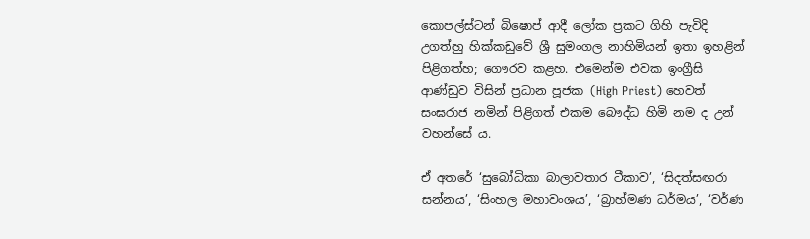කොපල්ස්ටන් බිෂොප් ආදී ලෝක ප්‍රකට ගිහි පැවිදි උගත්හු හික්කඩුවේ ශ්‍රී සුමංගල නාහිමියන් ඉතා ඉහළින් පිළිගත්හ; ගෞරව කළහ. එමෙන්ම එවක ඉංග්‍රීසි ආණ්ඩුව විසින් ප්‍රධාන පූජක (High Priest) හෙවත් සංඝරාජ නමින් පිළිගත් එකම බෞද්ධ හිමි නම ද උන් වහන්සේ ය.

ඒ අතරේ ‘සුබෝධිකා බාලාවතාර ටීකාව’, ‘සිදත්සඟරා සන්නය’, ‘සිංහල මහාවංශය’, ‘බ්‍රාහ්මණ ධර්මය’, ‘වර්ණ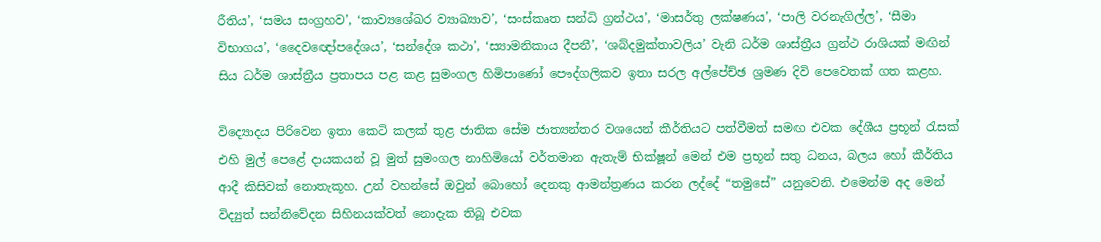රීතිය’, ‘සමය සංග්‍රහව’, ‘කාව්‍යශේඛර ව්‍යාඛ්‍යාව’, ‘සංස්කෘත සන්ධි ග්‍රන්ථය’, ‘මාසර්තු ලක්ෂණය’, ‘පාලි වරනැගිල්ල’, ‘සීමා විභාගය’, ‘දෛවඥෝපදේශය’, ‘සන්දේශ කථා’, ‘ස්‍යාමනිකාය දීපනී’, ‘ශබ්දමුක්තාවලිය’ වැනි ධර්ම ශාස්ත්‍රීය ග්‍රන්ථ රාශියක් මඟින් සිය ධර්ම ශාස්ත්‍රීය ප්‍රතාපය පළ කළ සුමංගල හිමිපාණෝ පෞද්ගලිකව ඉතා සරල අල්පේච්ඡ ශ්‍රමණ දිවි පෙවෙතක් ගත කළහ.

විද්‍යොදය පිරිවෙන ඉතා කෙටි කලක් තුළ ජාතික සේම ජාත්‍යන්තර වශයෙන් කීර්තියට පත්වීමත් සමඟ එවක දේශීය ප්‍රභූන් රැසක් එහි මුල් පෙළේ දායකයන් වූ මුත් සුමංගල නාහිමියෝ වර්තමාන ඇතැම් භික්ෂූන් මෙන් එම ප්‍රභූන් සතු ධනය, බලය හෝ කීර්තිය ආදී කිසිවක් නොතැකූහ. උන් වහන්සේ ඔවුන් බොහෝ දෙනකු ආමන්ත්‍රණය කරන ලද්දේ “තමුසේ” යනුවෙනි. එමෙන්ම අද මෙන් විද්‍යුත් සන්නිවේදන සිහිනයක්වත් නොදැක තිබූ එවක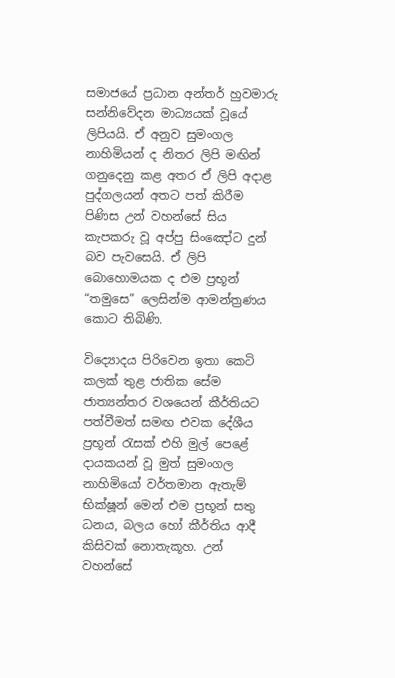සමාජයේ ප්‍රධාන අන්තර් හුවමාරු සන්නිවේදන මාධ්‍යයක් වූයේ ලිපියයි. ඒ අනුව සුමංගල නාහිමියන් ද නිතර ලිපි මඟින් ගනුදෙනු කළ අතර ඒ ලිපි අදාළ පුද්ගලයන් අතට පත් කිරීම පිණිස උන් වහන්සේ සිය කැපකරු වූ අප්පු සිංඤෝට දුන් බව පැවසෙයි. ඒ ලිපි බොහොමයක ද එම ප්‍රභූන් “තමුසෙ” ලෙසින්ම ආමන්ත්‍රණය කොට තිබිණි.

විද්‍යොදය පිරිවෙන ඉතා කෙටි කලක් තුළ ජාතික සේම ජාත්‍යන්තර වශයෙන් කීර්තියට පත්වීමත් සමඟ එවක දේශීය ප්‍රභූන් රැසක් එහි මුල් පෙළේ දායකයන් වූ මුත් සුමංගල නාහිමියෝ වර්තමාන ඇතැම් භික්ෂූන් මෙන් එම ප්‍රභූන් සතු ධනය, බලය හෝ කීර්තිය ආදී කිසිවක් නොතැකූහ. උන් වහන්සේ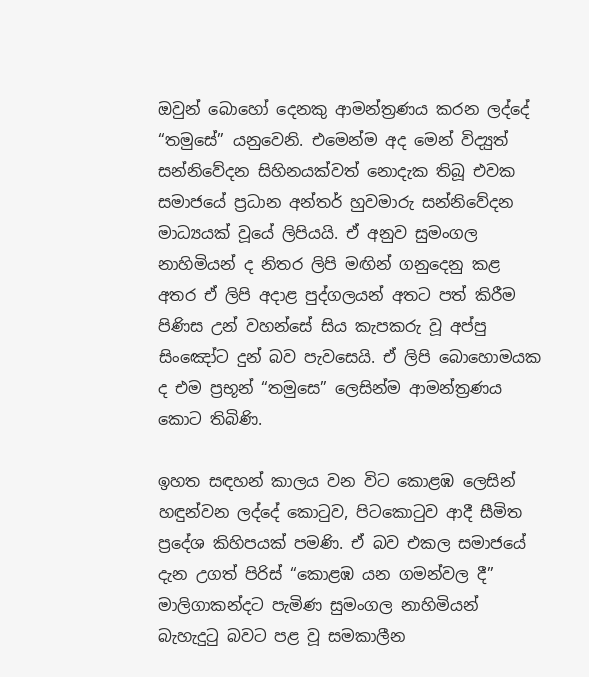ඔවුන් බොහෝ දෙනකු ආමන්ත්‍රණය කරන ලද්දේ “තමුසේ” යනුවෙනි. එමෙන්ම අද මෙන් විද්‍යුත් සන්නිවේදන සිහිනයක්වත් නොදැක තිබූ එවක සමාජයේ ප්‍රධාන අන්තර් හුවමාරු සන්නිවේදන මාධ්‍යයක් වූයේ ලිපියයි. ඒ අනුව සුමංගල නාහිමියන් ද නිතර ලිපි මඟින් ගනුදෙනු කළ අතර ඒ ලිපි අදාළ පුද්ගලයන් අතට පත් කිරීම පිණිස උන් වහන්සේ සිය කැපකරු වූ අප්පු සිංඤෝට දුන් බව පැවසෙයි. ඒ ලිපි බොහොමයක ද එම ප්‍රභූන් “තමුසෙ” ලෙසින්ම ආමන්ත්‍රණය කොට තිබිණි.

ඉහත සඳහන් කාලය වන විට කොළඹ ලෙසින් හඳුන්වන ලද්දේ කොටුව, පිටකොටුව ආදී සීමිත ප්‍රදේශ කිහිපයක් පමණි. ඒ බව එකල සමාජයේ දැන උගත් පිරිස් “කොළඹ යන ගමන්වල දී” මාලිගාකන්දට පැමිණ සුමංගල නාහිමියන් බැහැදුටු බවට පළ වූ සමකාලීන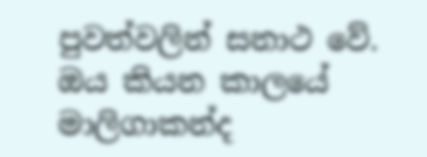පුවත්වලින් සනාථ වේ. ඔය කියන කාලයේ මාලිගාකන්ද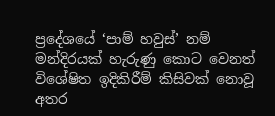ප්‍රදේශයේ ‘පාම් හවුස්’ නම් මන්දිරයක් හැරුණු කොට වෙනත් විශේෂිත ඉදිකිරීම් කිසිවක් නොවූ අතර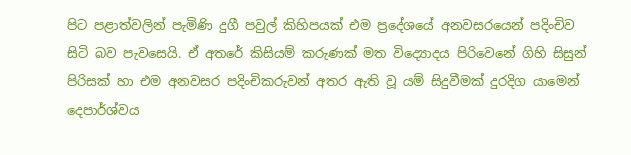පිට පළාත්වලින් පැමිණි දුගී පවුල් කිහිපයක් එම ප්‍රදේශයේ අනවසරයෙන් පදිංචිව සිටි බව පැවසෙයි. ඒ අතරේ කිසියම් කරුණක් මත විද්‍යොදය පිරිවෙනේ ගිහි සිසුන් පිරිසක් හා එම අනවසර පදිංචිකරුවන් අතර ඇති වූ යම් සිදුවීමක් දුරදිග යාමෙන් දෙපාර්ශ්වය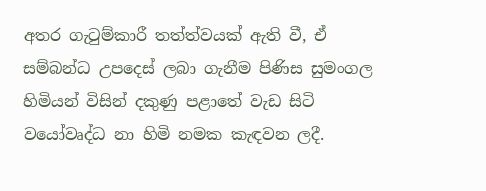අතර ගැටුම්කාරී තත්ත්වයක් ඇති වී, ඒ සම්බන්ධ උපදෙස් ලබා ගැනීම පිණිස සුමංගල හිමියන් විසින් දකුණු පළාතේ වැඩ සිටි වයෝවෘද්ධ නා හිමි නමක කැඳවන ලදී.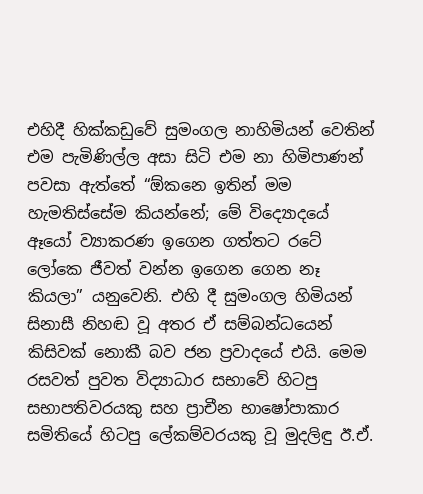එහිදී හික්කඩුවේ සුමංගල නාහිමියන් වෙතින් එම පැමිණිල්ල අසා සිටි එම නා හිමිපාණන් පවසා ඇත්තේ “ඕකනෙ ඉතින් මම හැමතිස්සේම කියන්නේ; මේ විද්‍යොදයේ ඈයෝ ව්‍යාකරණ ඉගෙන ගත්තට රටේ ලෝකෙ ජීවත් වන්න ඉගෙන ගෙන නෑ කියලා” යනුවෙනි. එහි දී සුමංගල හිමියන් සිනාසී නිහඬ වූ අතර ඒ සම්බන්ධයෙන් කිසිවක් නොකී බව ජන ප්‍රවාදයේ එයි. මෙම රසවත් පුවත විද්‍යාධාර සභාවේ හිටපු සභාපතිවරයකු සහ ප්‍රාචීන භාෂෝපාකාර සමිතියේ හිටපු ලේකම්වරයකු වූ මුදලිඳු ඊ.ඒ.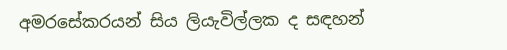අමරසේකරයන් සිය ලියැවිල්ලක ද සඳහන්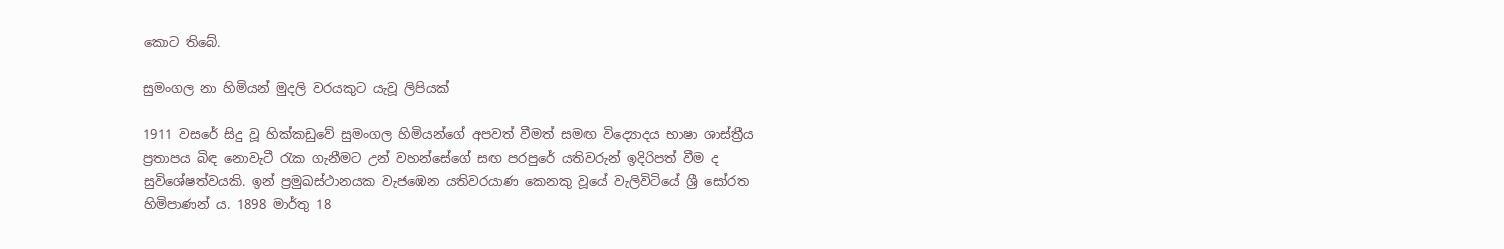කොට තිබේ.

සුමංගල නා හිමියන් මුදලි වරයකුට යැවූ ලිපියක්

1911 වසරේ සිදු වූ හික්කඩුවේ සුමංගල හිමියන්ගේ අපවත් වීමත් සමඟ විද්‍යොදය භාෂා ශාස්ත්‍රීය ප්‍රතාපය බිඳ නොවැටී රැක ගැනීමට උන් වහන්සේගේ සඟ පරපුරේ යතිවරුන් ඉදිරිපත් වීම ද සුවිශේෂත්වයකි. ඉන් ප්‍රමුඛස්ථානයක වැජඹෙන යතිවරයාණ කෙනකු වූයේ වැලිවිටියේ ශ්‍රී සෝරත හිමිපාණන් ය. 1898 මාර්තු 18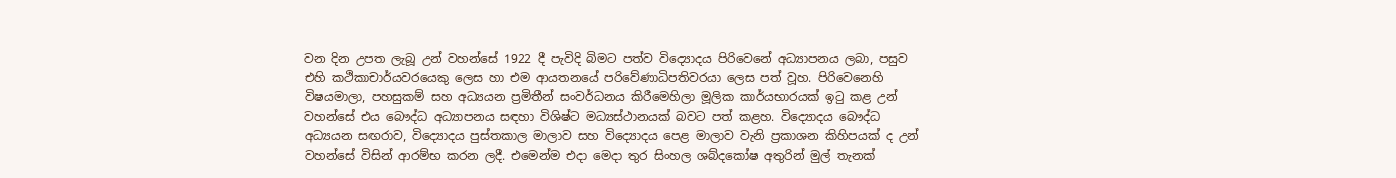වන දින උපත ලැබූ උන් වහන්සේ 1922 දී පැවිදි බිමට පත්ව විද්‍යොදය පිරිවෙනේ අධ්‍යාපනය ලබා, පසුව එහි කථිකාචාර්යවරයෙකු ලෙස හා එම ආයතනයේ පරිවේණාධිපතිවරයා ලෙස පත් වූහ. පිරිවෙනෙහි විෂයමාලා, පහසුකම් සහ අධ්‍යයන ප්‍රමිතීන් සංවර්ධනය කිරීමෙහිලා මූලික කාර්යභාරයක් ඉටු කළ උන් වහන්සේ එය බෞද්ධ අධ්‍යාපනය සඳහා විශිෂ්ට මධ්‍යස්ථානයක් බවට පත් කළහ. විද්‍යොදය බෞද්ධ අධ්‍යයන සඟරාව, විද්‍යොදය පුස්තකාල මාලාව සහ විද්‍යොදය පෙළ මාලාව වැනි ප්‍රකාශන කිහිපයක් ද උන් වහන්සේ විසින් ආරම්භ කරන ලදී. එමෙන්ම එදා මෙදා තුර සිංහල ශබ්දකෝෂ අතුරින් මුල් තැනක්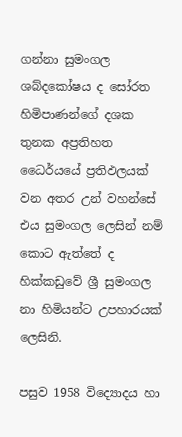ගන්නා සුමංගල ශබ්දකෝෂය ද සෝරත හිමිපාණන්ගේ දශක තුනක අප්‍රතිහත ධෛර්යයේ ප්‍රතිඵලයක් වන අතර උන් වහන්සේ එය සුමංගල ලෙසින් නම් කොට ඇත්තේ ද හික්කඩුවේ ශ්‍රී සුමංගල නා හිමියන්ට උපහාරයක් ලෙසිනි.

පසුව 1958 විද්‍යොදය හා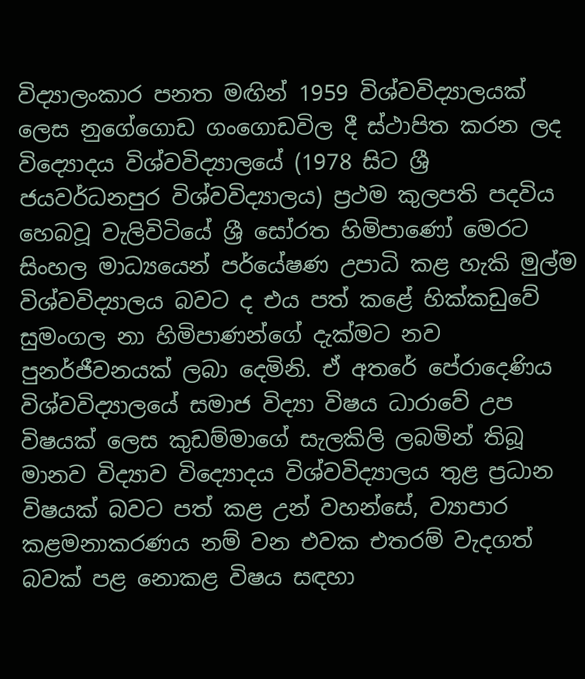විද්‍යාලංකාර පනත මඟින් 1959 විශ්වවිද්‍යාලයක් ලෙස නුගේගොඩ ගංගොඩවිල දී ස්ථාපිත කරන ලද විද්‍යොදය විශ්වවිද්‍යාලයේ (1978 සිට ශ්‍රී ජයවර්ධනපුර විශ්වවිද්‍යාලය) ප්‍රථම කුලපති පදවිය හෙබවූ වැලිවිටියේ ශ්‍රී සෝරත හිමිපාණෝ මෙරට සිංහල මාධ්‍යයෙන් පර්යේෂණ උපාධි කළ හැකි මුල්ම විශ්වවිද්‍යාලය බවට ද එය පත් කළේ හික්කඩුවේ සුමංගල නා හිමිපාණන්ගේ දැක්මට නව පුනර්ජීවනයක් ලබා දෙමිනි. ඒ අතරේ පේරාදෙණිය විශ්වවිද්‍යාලයේ සමාජ විද්‍යා විෂය ධාරාවේ උප විෂයක් ලෙස කුඩම්මාගේ සැලකිලි ලබමින් තිබූ මානව විද්‍යාව විද්‍යොදය විශ්වවිද්‍යාලය තුළ ප්‍රධාන විෂයක් බවට පත් කළ උන් වහන්සේ, ව්‍යාපාර කළමනාකරණය නම් වන එවක එතරම් වැදගත් බවක් පළ නොකළ විෂය සඳහා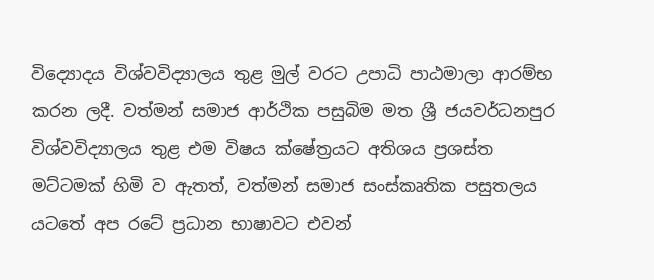විද්‍යොදය විශ්වවිද්‍යාලය තුළ මුල් වරට උපාධි පාඨමාලා ආරම්භ කරන ලදී. වත්මන් සමාජ ආර්ථික පසුබිම මත ශ්‍රී ජයවර්ධනපුර විශ්වවිද්‍යාලය තුළ එම විෂය ක්ෂේත්‍රයට අතිශය ප්‍රශස්ත මට්ටමක් හිමි ව ඇතත්, වත්මන් සමාජ සංස්කෘතික පසුතලය යටතේ අප රටේ ප්‍රධාන භාෂාවට එවන්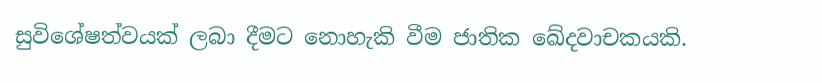සුවිශේෂත්වයක් ලබා දීමට නොහැකි වීම ජාතික ඛේදවාචකයකි.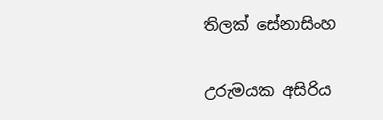තිලක් සේනාසිංහ

උරුමයක අසිරිය